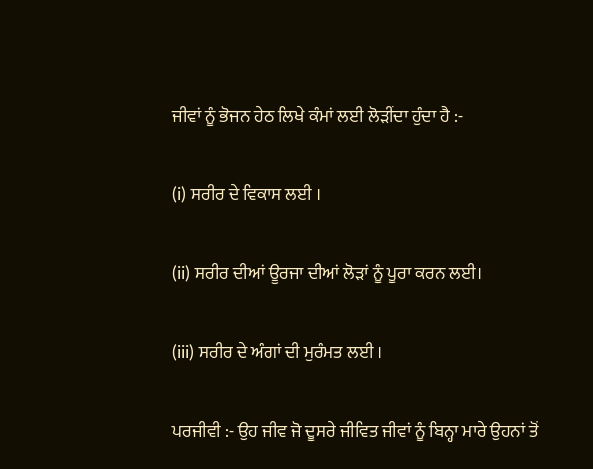ਜੀਵਾਂ ਨੂੰ ਭੋਜਨ ਹੇਠ ਲਿਖੇ ਕੰਮਾਂ ਲਈ ਲੋੜੀਂਦਾ ਹੁੰਦਾ ਹੈ :-

(i) ਸਰੀਰ ਦੇ ਵਿਕਾਸ ਲਈ ।

(ii) ਸਰੀਰ ਦੀਆਂ ਊਰਜਾ ਦੀਆਂ ਲੋੜਾਂ ਨੂੰ ਪੂਰਾ ਕਰਨ ਲਈ।

(iii) ਸਰੀਰ ਦੇ ਅੰਗਾਂ ਦੀ ਮੁਰੰਮਤ ਲਈ ।

ਪਰਜੀਵੀ :- ਉਹ ਜੀਵ ਜੋ ਦੂਸਰੇ ਜੀਵਿਤ ਜੀਵਾਂ ਨੂੰ ਬਿਨ੍ਹਾ ਮਾਰੇ ਉਹਨਾਂ ਤੋਂ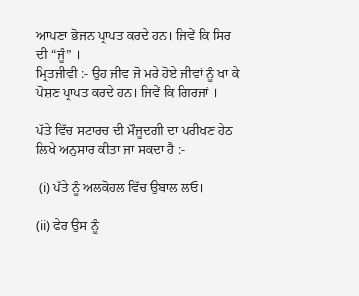ਆਪਣਾ ਭੋਜਨ ਪ੍ਰਾਪਤ ਕਰਦੇ ਹਨ। ਜਿਵੇਂ ਕਿ ਸਿਰ ਦੀ “ਜੂੰ” ।
ਮ੍ਰਿਤਜੀਵੀ :- ਉਹ ਜੀਵ ਜੋ ਮਰੇ ਹੋਏ ਜੀਵਾਂ ਨੂੰ ਖਾ ਕੇ ਪੋਸ਼ਣ ਪ੍ਰਾਪਤ ਕਰਦੇ ਹਨ। ਜਿਵੇਂ ਕਿ ਗਿਰਜਾਂ ।

ਪੱਤੇ ਵਿੱਚ ਸਟਾਰਚ ਦੀ ਮੌਜੂਦਗੀ ਦਾ ਪਰੀਖਣ ਹੇਠ ਲਿਖੇ ਅਨੁਸਾਰ ਕੀਤਾ ਜਾ ਸਕਦਾ ਹੈ :-

 (i) ਪੱਤੇ ਨੂੰ ਅਲਕੋਹਲ ਵਿੱਚ ਉਬਾਲ ਲਓ।

(ii) ਫੇਰ ਉਸ ਨੂੰ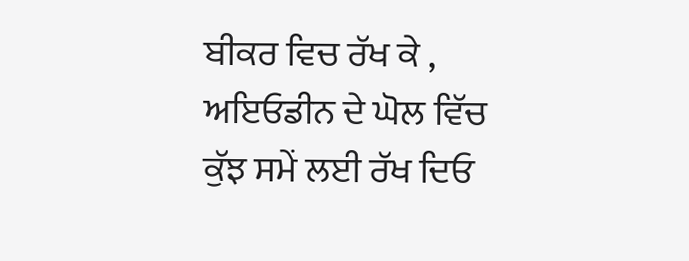ਬੀਕਰ ਵਿਚ ਰੱਖ ਕੇ , ਅਇਓਡੀਨ ਦੇ ਘੋਲ ਵਿੱਚ ਕੁੱਝ ਸਮੇਂ ਲਈ ਰੱਖ ਦਿਓ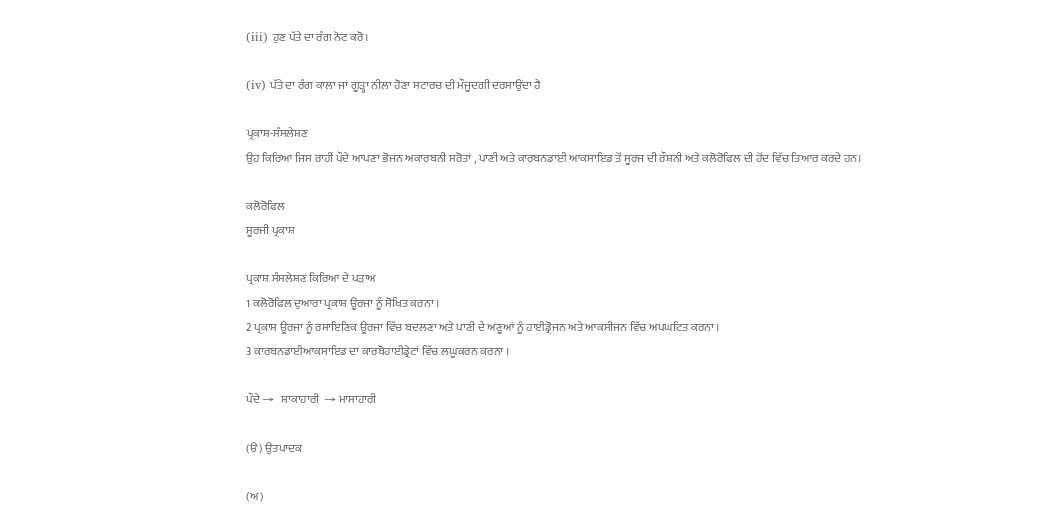(iii) ਹੁਣ ਪੱਤੇ ਦਾ ਰੰਗ ਨੋਟ ਕਰੋ।

(iv) ਪੱਤੇ ਦਾ ਰੰਗ ਕਾਲਾ ਜਾਂ ਗੂੜ੍ਹਾ ਨੀਲਾ ਹੋਣਾ ਸਟਾਰਚ ਦੀ ਮੌਜੂਦਗੀ ਦਰਸਾਉਂਦਾ ਹੈ

ਪ੍ਰਕਾਸ਼-ਸੰਸਲੇਸ਼ਣ
ਉਹ ਕਿਰਿਆ ਜਿਸ ਰਾਹੀਂ ਪੌਦੇ ਆਪਣਾ ਭੋਜਨ ਅਕਾਰਬਨੀ ਸਰੋਤਾਂ , ਪਾਣੀ ਅਤੇ ਕਾਰਬਨਡਾਈ ਆਕਸਾਇਡ ਤੋਂ ਸੂਰਜ ਦੀ ਰੌਸ਼ਨੀ ਅਤੇ ਕਲੋਰੋਫਿਲ ਦੀ ਹੋਂਦ ਵਿੱਚ ਤਿਆਰ ਕਰਦੇ ਹਨ।

ਕਲੋਰੋਫਿਲ
ਸੂਰਜੀ ਪ੍ਰਕਾਸ਼

ਪ੍ਰਕਾਸ਼ ਸੰਸਲੇਸ਼ਣ ਕਿਰਿਆ ਦੇ ਪੜਾਅ
1 ਕਲੋਰੋਫਿਲ ਦੁਆਰਾ ਪ੍ਰਕਾਸ਼ ਊਰਜਾ ਨੂੰ ਸੋਖਿਤ ਕਰਨਾ ।
2 ਪ੍ਰਕਾਸ਼ ਊਰਜਾ ਨੂੰ ਰਸਾਇਣਿਕ ਊਰਜਾ ਵਿੱਚ ਬਦਲਣਾ ਅਤੇ ਪਾਣੀ ਦੇ ਅਣੂਆਂ ਨੂੰ ਹਾਈਡ੍ਰੋਜਨ ਅਤੇ ਆਕਸੀਜਨ ਵਿੱਚ ਅਪਘਟਿਤ ਕਰਨਾ ।
3 ਕਾਰਬਨਡਾਈਆਕਸਾਇਡ ਦਾ ਕਾਰਬੋਹਾਈਡ੍ਰੇਟਾਂ ਵਿੱਚ ਲਘੂਕਰਨ ਕਰਨਾ ।

ਪੌਦੇ →   ਸ਼ਾਕਾਹਾਰੀ  → ਮਾਸਾਹਾਰੀ

(ੳ) ਉਤਪਾਦਕ

(ਅ)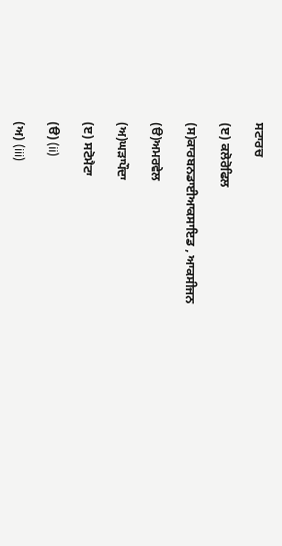ਸਟਾਰਚ

(ੲ) ਕਲੋਰੋਫਿਲ

(ਸ)ਕਾਰਬਨਡਾਈਆਕਸਾਇਡ , ਆਕਸੀਜਨ

(ੳ)ਅਮਰਵੇਲ

(ਅ)ਘੜਾਪੌਦਾ

(ੲ) ਸਟੋਮੈਟਾ

(ੳ) (ii)

(ਅ) (iii)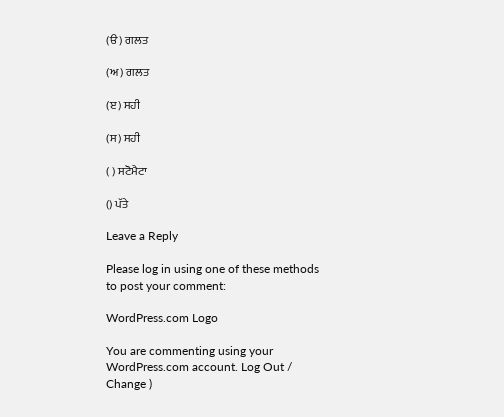(ੳ) ਗਲਤ

(ਅ) ਗਲਤ

(ੲ) ਸਹੀ

(ਸ) ਸਹੀ

( ) ਸਟੋਮੈਟਾ

() ਪੱਤੇ

Leave a Reply

Please log in using one of these methods to post your comment:

WordPress.com Logo

You are commenting using your WordPress.com account. Log Out /  Change )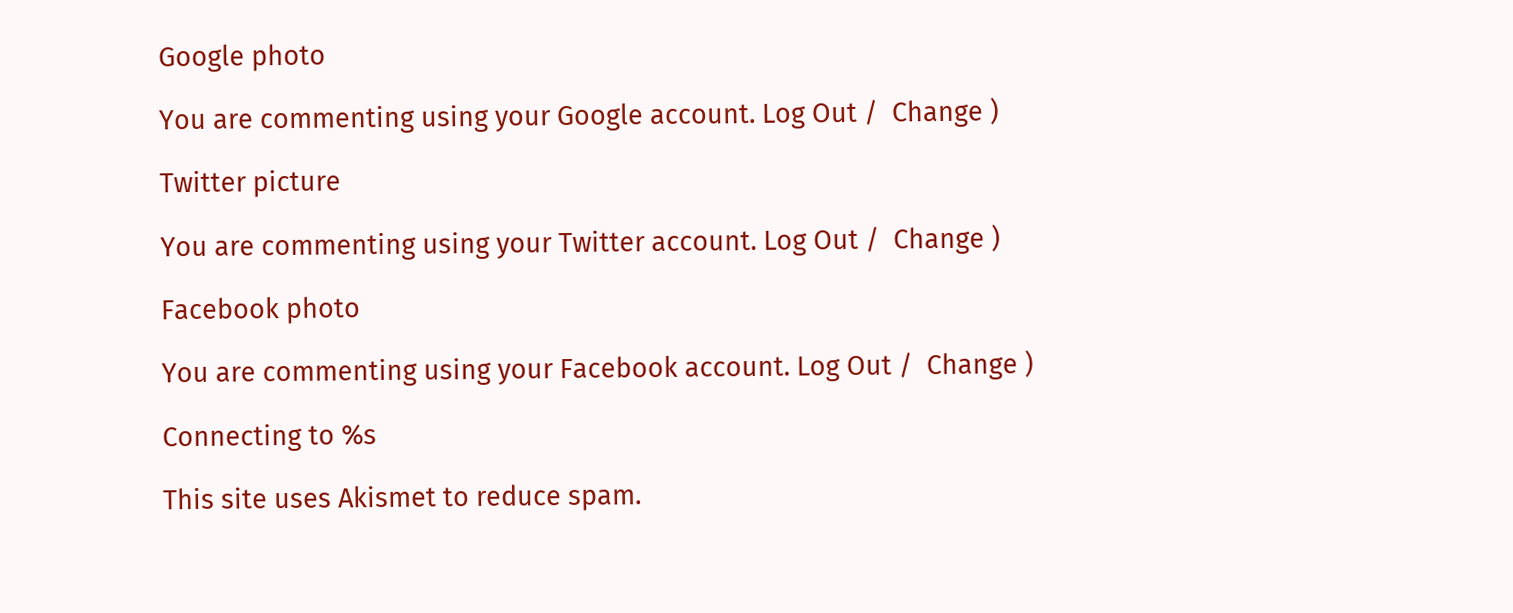Google photo

You are commenting using your Google account. Log Out /  Change )

Twitter picture

You are commenting using your Twitter account. Log Out /  Change )

Facebook photo

You are commenting using your Facebook account. Log Out /  Change )

Connecting to %s

This site uses Akismet to reduce spam.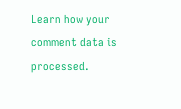Learn how your comment data is processed.